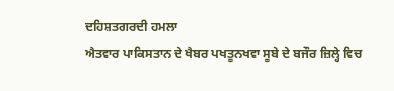ਦਹਿਸ਼ਤਗਰਦੀ ਹਮਲਾ
ਐਤਵਾਰ ਪਾਕਿਸਤਾਨ ਦੇ ਖੈਬਰ ਪਖਤੂਨਖਵਾ ਸੂਬੇ ਦੇ ਬਜੌਰ ਜ਼ਿਲ੍ਹੇ ਵਿਚ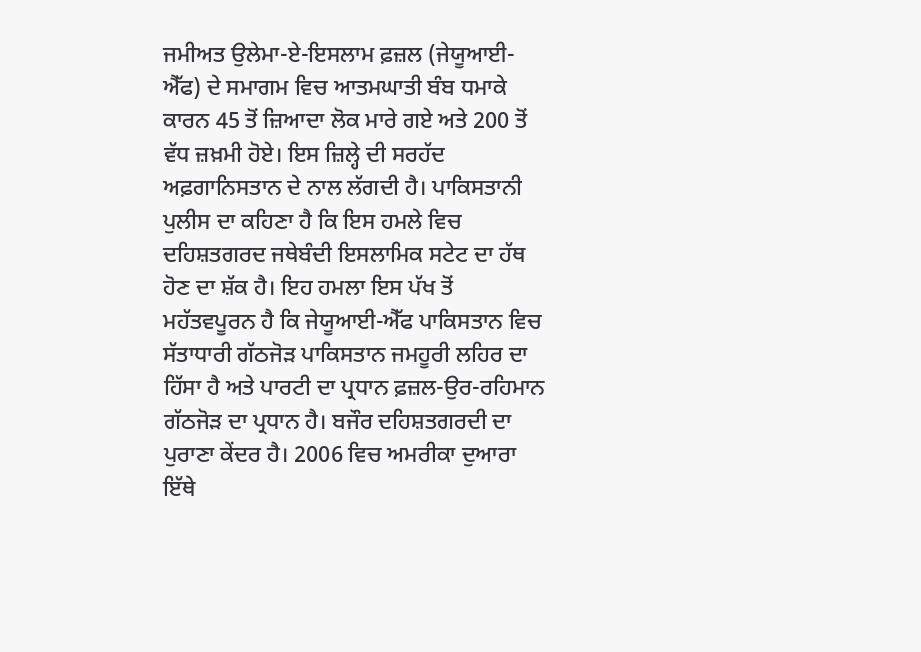ਜਮੀਅਤ ਉਲੇਮਾ-ਏ-ਇਸਲਾਮ ਫ਼ਜ਼ਲ (ਜੇਯੂਆਈ-ਐੱਫ) ਦੇ ਸਮਾਗਮ ਵਿਚ ਆਤਮਘਾਤੀ ਬੰਬ ਧਮਾਕੇ ਕਾਰਨ 45 ਤੋਂ ਜ਼ਿਆਦਾ ਲੋਕ ਮਾਰੇ ਗਏ ਅਤੇ 200 ਤੋਂ ਵੱਧ ਜ਼ਖ਼ਮੀ ਹੋਏ। ਇਸ ਜ਼ਿਲ੍ਹੇ ਦੀ ਸਰਹੱਦ ਅਫ਼ਗਾਨਿਸਤਾਨ ਦੇ ਨਾਲ ਲੱਗਦੀ ਹੈ। ਪਾਕਿਸਤਾਨੀ ਪੁਲੀਸ ਦਾ ਕਹਿਣਾ ਹੈ ਕਿ ਇਸ ਹਮਲੇ ਵਿਚ ਦਹਿਸ਼ਤਗਰਦ ਜਥੇਬੰਦੀ ਇਸਲਾਮਿਕ ਸਟੇਟ ਦਾ ਹੱਥ ਹੋਣ ਦਾ ਸ਼ੱਕ ਹੈ। ਇਹ ਹਮਲਾ ਇਸ ਪੱਖ ਤੋਂ ਮਹੱਤਵਪੂਰਨ ਹੈ ਕਿ ਜੇਯੂਆਈ-ਐੱਫ ਪਾਕਿਸਤਾਨ ਵਿਚ ਸੱਤਾਧਾਰੀ ਗੱਠਜੋੜ ਪਾਕਿਸਤਾਨ ਜਮਹੂਰੀ ਲਹਿਰ ਦਾ ਹਿੱਸਾ ਹੈ ਅਤੇ ਪਾਰਟੀ ਦਾ ਪ੍ਰਧਾਨ ਫ਼ਜ਼ਲ-ਉਰ-ਰਹਿਮਾਨ ਗੱਠਜੋੜ ਦਾ ਪ੍ਰਧਾਨ ਹੈ। ਬਜੌਰ ਦਹਿਸ਼ਤਗਰਦੀ ਦਾ ਪੁਰਾਣਾ ਕੇਂਦਰ ਹੈ। 2006 ਵਿਚ ਅਮਰੀਕਾ ਦੁਆਰਾ ਇੱਥੇ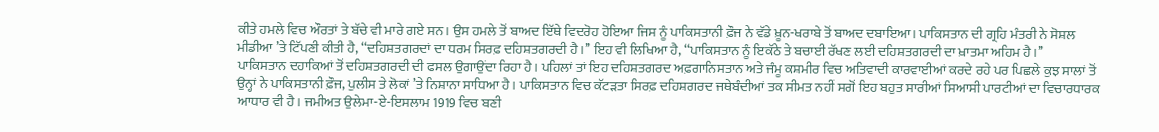ਕੀਤੇ ਹਮਲੇ ਵਿਚ ਔਰਤਾਂ ਤੇ ਬੱਚੇ ਵੀ ਮਾਰੇ ਗਏ ਸਨ। ਉਸ ਹਮਲੇ ਤੋਂ ਬਾਅਦ ਇੱਥੇ ਵਿਦਰੋਹ ਹੋਇਆ ਜਿਸ ਨੂੰ ਪਾਕਿਸਤਾਨੀ ਫ਼ੌਜ ਨੇ ਵੱਡੇ ਖ਼ੂਨ-ਖਰਾਬੇ ਤੋਂ ਬਾਅਦ ਦਬਾਇਆ। ਪਾਕਿਸਤਾਨ ਦੀ ਗ੍ਰਹਿ ਮੰਤਰੀ ਨੇ ਸੋਸ਼ਲ ਮੀਡੀਆ ’ਤੇ ਟਿੱਪਣੀ ਕੀਤੀ ਹੈ, ‘‘ਦਹਿਸ਼ਤਗਰਦਾਂ ਦਾ ਧਰਮ ਸਿਰਫ਼ ਦਹਿਸ਼ਤਗਰਦੀ ਹੈ।’’ ਇਹ ਵੀ ਲਿਖਿਆ ਹੈ, ‘‘ਪਾਕਿਸਤਾਨ ਨੂੰ ਇਕੱਠੇ ਤੇ ਬਚਾਈ ਰੱਖਣ ਲਈ ਦਹਿਸ਼ਤਗਰਦੀ ਦਾ ਖ਼ਾਤਮਾ ਅਹਿਮ ਹੈ।’’
ਪਾਕਿਸਤਾਨ ਦਹਾਕਿਆਂ ਤੋਂ ਦਹਿਸ਼ਤਗਰਦੀ ਦੀ ਫਸਲ ਉਗਾਉਂਦਾ ਰਿਹਾ ਹੈ। ਪਹਿਲਾਂ ਤਾਂ ਇਹ ਦਹਿਸ਼ਤਗਰਦ ਅਫ਼ਗਾਨਿਸਤਾਨ ਅਤੇ ਜੰਮੂ ਕਸ਼ਮੀਰ ਵਿਚ ਅਤਿਵਾਦੀ ਕਾਰਵਾਈਆਂ ਕਰਦੇ ਰਹੇ ਪਰ ਪਿਛਲੇ ਕੁਝ ਸਾਲਾਂ ਤੋਂ ਉਨ੍ਹਾਂ ਨੇ ਪਾਕਿਸਤਾਨੀ ਫ਼ੌਜ, ਪੁਲੀਸ ਤੇ ਲੋਕਾਂ ’ਤੇ ਨਿਸ਼ਾਨਾ ਸਾਧਿਆ ਹੈ। ਪਾਕਿਸਤਾਨ ਵਿਚ ਕੱਟੜਤਾ ਸਿਰਫ਼ ਦਹਿਸ਼ਗਰਦ ਜਥੇਬੰਦੀਆਂ ਤਕ ਸੀਮਤ ਨਹੀਂ ਸਗੋਂ ਇਹ ਬਹੁਤ ਸਾਰੀਆਂ ਸਿਆਸੀ ਪਾਰਟੀਆਂ ਦਾ ਵਿਚਾਰਧਾਰਕ ਆਧਾਰ ਵੀ ਹੈ। ਜਮੀਅਤ ਉਲੇਮਾ-ਏ-ਇਸਲਾਮ 1919 ਵਿਚ ਬਣੀ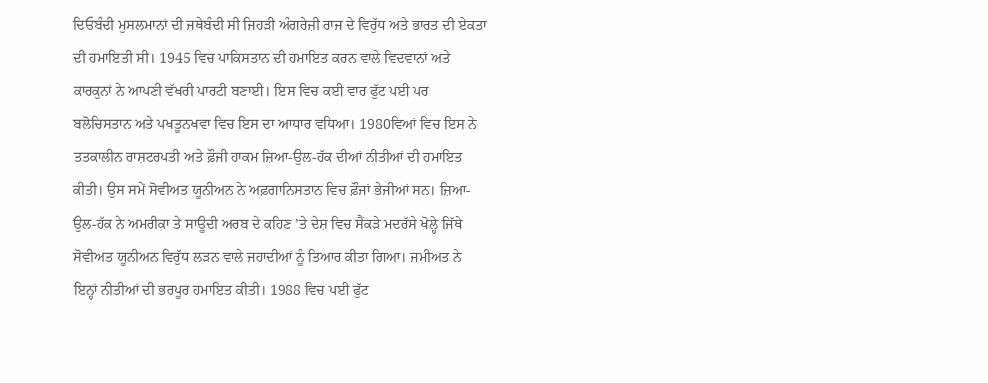ਦਿਓਬੰਦੀ ਮੁਸਲਮਾਨਾਂ ਦੀ ਜਥੇਬੰਦੀ ਸੀ ਜਿਹੜੀ ਅੰਗਰੇਜ਼ੀ ਰਾਜ ਦੇ ਵਿਰੁੱਧ ਅਤੇ ਭਾਰਤ ਦੀ ਏਕਤਾ ਦੀ ਹਮਾਇਤੀ ਸੀ। 1945 ਵਿਚ ਪਾਕਿਸਤਾਨ ਦੀ ਹਮਾਇਤ ਕਰਨ ਵਾਲੇ ਵਿਦਵਾਨਾਂ ਅਤੇ ਕਾਰਕੁਨਾਂ ਨੇ ਆਪਣੀ ਵੱਖਰੀ ਪਾਰਟੀ ਬਣਾਈ। ਇਸ ਵਿਚ ਕਈ ਵਾਰ ਫੁੱਟ ਪਈ ਪਰ ਬਲੋਚਿਸਤਾਨ ਅਤੇ ਪਖਤੂਨਖਵਾ ਵਿਚ ਇਸ ਦਾ ਆਧਾਰ ਵਧਿਆ। 1980ਵਿਆਂ ਵਿਚ ਇਸ ਨੇ ਤਤਕਾਲੀਨ ਰਾਸ਼ਟਰਪਤੀ ਅਤੇ ਫ਼ੌਜੀ ਹਾਕਮ ਜ਼ਿਆ-ਉਲ-ਹੱਕ ਦੀਆਂ ਨੀਤੀਆਂ ਦੀ ਹਮਾਇਤ ਕੀਤੀ। ਉਸ ਸਮੇਂ ਸੋਵੀਅਤ ਯੂਨੀਅਨ ਨੇ ਅਫ਼ਗਾਨਿਸਤਾਨ ਵਿਚ ਫ਼ੌਜਾਂ ਭੇਜੀਆਂ ਸਨ। ਜ਼ਿਆ-ਉਲ-ਹੱਕ ਨੇ ਅਮਰੀਕਾ ਤੇ ਸਾਊਦੀ ਅਰਬ ਦੇ ਕਹਿਣ ’ਤੇ ਦੇਸ਼ ਵਿਚ ਸੈਂਕੜੇ ਮਦਰੱਸੇ ਖੋਲ੍ਹੇ ਜਿੱਥੇ ਸੋਵੀਅਤ ਯੂਨੀਅਨ ਵਿਰੁੱਧ ਲੜਨ ਵਾਲੇ ਜਹਾਦੀਆਂ ਨੂੰ ਤਿਆਰ ਕੀਤਾ ਗਿਆ। ਜਮੀਅਤ ਨੇ ਇਨ੍ਹਾਂ ਨੀਤੀਆਂ ਦੀ ਭਰਪੂਰ ਹਮਾਇਤ ਕੀਤੀ। 1988 ਵਿਚ ਪਈ ਫੁੱਟ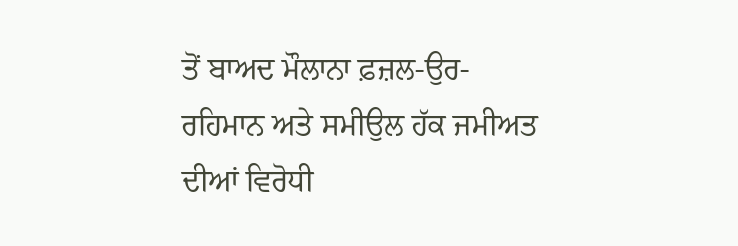ਤੋਂ ਬਾਅਦ ਮੌਲਾਨਾ ਫ਼ਜ਼ਲ-ਉਰ-ਰਹਿਮਾਨ ਅਤੇ ਸਮੀਉਲ ਹੱਕ ਜਮੀਅਤ ਦੀਆਂ ਵਿਰੋਧੀ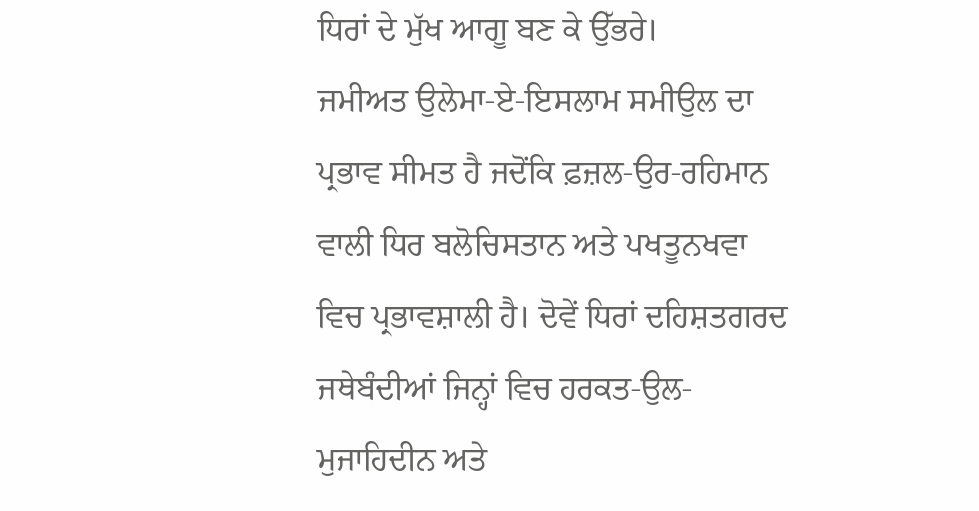ਧਿਰਾਂ ਦੇ ਮੁੱਖ ਆਗੂ ਬਣ ਕੇ ਉੱਭਰੇ।
ਜਮੀਅਤ ਉਲੇਮਾ-ਏ-ਇਸਲਾਮ ਸਮੀਉਲ ਦਾ ਪ੍ਰਭਾਵ ਸੀਮਤ ਹੈ ਜਦੋਂਕਿ ਫ਼ਜ਼ਲ-ਉਰ-ਰਹਿਮਾਨ ਵਾਲੀ ਧਿਰ ਬਲੋਚਿਸਤਾਨ ਅਤੇ ਪਖਤੂਨਖਵਾ ਵਿਚ ਪ੍ਰਭਾਵਸ਼ਾਲੀ ਹੈ। ਦੋਵੇਂ ਧਿਰਾਂ ਦਹਿਸ਼ਤਗਰਦ ਜਥੇਬੰਦੀਆਂ ਜਿਨ੍ਹਾਂ ਵਿਚ ਹਰਕਤ-ਉਲ-ਮੁਜਾਹਿਦੀਨ ਅਤੇ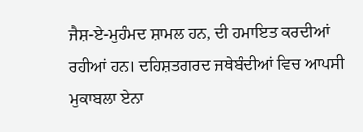ਜੈਸ਼-ਏ-ਮੁਹੰਮਦ ਸ਼ਾਮਲ ਹਨ, ਦੀ ਹਮਾਇਤ ਕਰਦੀਆਂ ਰਹੀਆਂ ਹਨ। ਦਹਿਸ਼ਤਗਰਦ ਜਥੇਬੰਦੀਆਂ ਵਿਚ ਆਪਸੀ ਮੁਕਾਬਲਾ ਏਨਾ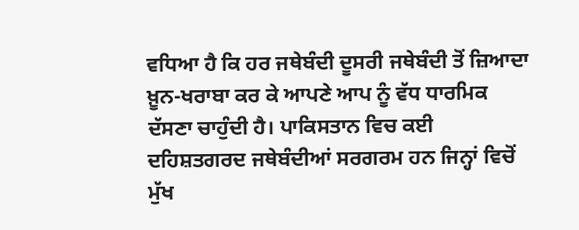ਵਧਿਆ ਹੈ ਕਿ ਹਰ ਜਥੇਬੰਦੀ ਦੂਸਰੀ ਜਥੇਬੰਦੀ ਤੋਂ ਜ਼ਿਆਦਾ ਖ਼ੂਨ-ਖਰਾਬਾ ਕਰ ਕੇ ਆਪਣੇ ਆਪ ਨੂੰ ਵੱਧ ਧਾਰਮਿਕ ਦੱਸਣਾ ਚਾਹੁੰਦੀ ਹੈ। ਪਾਕਿਸਤਾਨ ਵਿਚ ਕਈ ਦਹਿਸ਼ਤਗਰਦ ਜਥੇਬੰਦੀਆਂ ਸਰਗਰਮ ਹਨ ਜਿਨ੍ਹਾਂ ਵਿਚੋਂ ਮੁੱਖ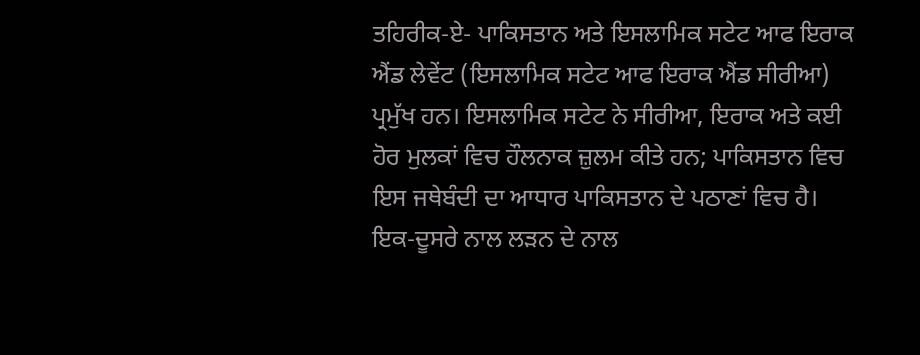ਤਹਿਰੀਕ-ਏ- ਪਾਕਿਸਤਾਨ ਅਤੇ ਇਸਲਾਮਿਕ ਸਟੇਟ ਆਫ ਇਰਾਕ ਐਂਡ ਲੇਵੇਂਟ (ਇਸਲਾਮਿਕ ਸਟੇਟ ਆਫ ਇਰਾਕ ਐਂਡ ਸੀਰੀਆ) ਪ੍ਰਮੁੱਖ ਹਨ। ਇਸਲਾਮਿਕ ਸਟੇਟ ਨੇ ਸੀਰੀਆ, ਇਰਾਕ ਅਤੇ ਕਈ ਹੋਰ ਮੁਲਕਾਂ ਵਿਚ ਹੌਲਨਾਕ ਜ਼ੁਲਮ ਕੀਤੇ ਹਨ; ਪਾਕਿਸਤਾਨ ਵਿਚ ਇਸ ਜਥੇਬੰਦੀ ਦਾ ਆਧਾਰ ਪਾਕਿਸਤਾਨ ਦੇ ਪਠਾਣਾਂ ਵਿਚ ਹੈ। ਇਕ-ਦੂਸਰੇ ਨਾਲ ਲੜਨ ਦੇ ਨਾਲ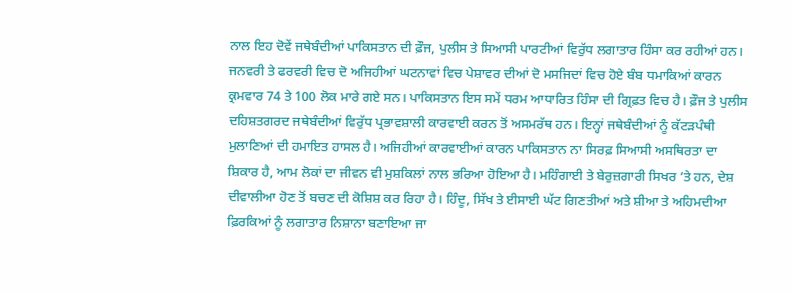ਨਾਲ ਇਹ ਦੋਵੇਂ ਜਥੇਬੰਦੀਆਂ ਪਾਕਿਸਤਾਨ ਦੀ ਫ਼ੌਜ, ਪੁਲੀਸ ਤੇ ਸਿਆਸੀ ਪਾਰਟੀਆਂ ਵਿਰੁੱਧ ਲਗਾਤਾਰ ਹਿੰਸਾ ਕਰ ਰਹੀਆਂ ਹਨ। ਜਨਵਰੀ ਤੇ ਫਰਵਰੀ ਵਿਚ ਦੋ ਅਜਿਹੀਆਂ ਘਟਨਾਵਾਂ ਵਿਚ ਪੇਸ਼ਾਵਰ ਦੀਆਂ ਦੋ ਮਸਜਿਦਾਂ ਵਿਚ ਹੋਏ ਬੰਬ ਧਮਾਕਿਆਂ ਕਾਰਨ ਕ੍ਰਮਵਾਰ 74 ਤੇ 100 ਲੋਕ ਮਾਰੇ ਗਏ ਸਨ। ਪਾਕਿਸਤਾਨ ਇਸ ਸਮੇਂ ਧਰਮ ਆਧਾਰਿਤ ਹਿੰਸਾ ਦੀ ਗ੍ਰਿਫ਼ਤ ਵਿਚ ਹੈ। ਫ਼ੌਜ ਤੇ ਪੁਲੀਸ ਦਹਿਸ਼ਤਗਰਦ ਜਥੇਬੰਦੀਆਂ ਵਿਰੁੱਧ ਪ੍ਰਭਾਵਸ਼ਾਲੀ ਕਾਰਵਾਈ ਕਰਨ ਤੋਂ ਅਸਮਰੱਥ ਹਨ। ਇਨ੍ਹਾਂ ਜਥੇਬੰਦੀਆਂ ਨੂੰ ਕੱਟੜਪੰਥੀ ਮੁਲਾਣਿਆਂ ਦੀ ਹਮਾਇਤ ਹਾਸਲ ਹੈ। ਅਜਿਹੀਆਂ ਕਾਰਵਾਈਆਂ ਕਾਰਨ ਪਾਕਿਸਤਾਨ ਨਾ ਸਿਰਫ਼ ਸਿਆਸੀ ਅਸਥਿਰਤਾ ਦਾ ਸ਼ਿਕਾਰ ਹੈ, ਆਮ ਲੋਕਾਂ ਦਾ ਜੀਵਨ ਵੀ ਮੁਸ਼ਕਿਲਾਂ ਨਾਲ ਭਰਿਆ ਹੋਇਆ ਹੈ। ਮਹਿੰਗਾਈ ਤੇ ਬੇਰੁਜ਼ਗਾਰੀ ਸਿਖਰ ’ਤੇ ਹਨ, ਦੇਸ਼ ਦੀਵਾਲੀਆ ਹੋਣ ਤੋਂ ਬਚਣ ਦੀ ਕੋਸ਼ਿਸ਼ ਕਰ ਰਿਹਾ ਹੈ। ਹਿੰਦੂ, ਸਿੱਖ ਤੇ ਈਸਾਈ ਘੱਟ ਗਿਣਤੀਆਂ ਅਤੇ ਸ਼ੀਆ ਤੇ ਅਹਿਮਦੀਆ ਫ਼ਿਰਕਿਆਂ ਨੂੰ ਲਗਾਤਾਰ ਨਿਸ਼ਾਨਾ ਬਣਾਇਆ ਜਾ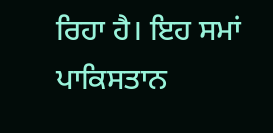ਰਿਹਾ ਹੈ। ਇਹ ਸਮਾਂ ਪਾਕਿਸਤਾਨ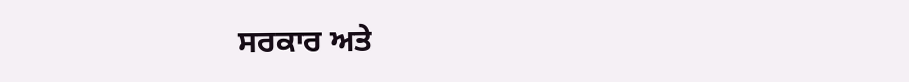ਸਰਕਾਰ ਅਤੇ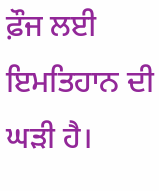ਫ਼ੌਜ ਲਈ ਇਮਤਿਹਾਨ ਦੀ ਘੜੀ ਹੈ।